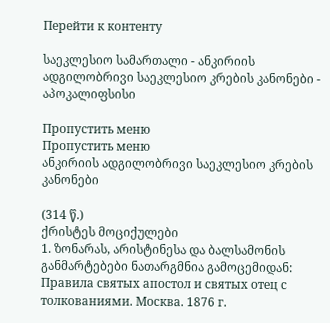Перейти к контенту

საეკლესიო სამართალი - ანკირიის ადგილობრივი საეკლესიო კრების კანონები - აპოკალიფსისი

Пропустить меню
Пропустить меню
ანკირიის ადგილობრივი საეკლესიო კრების კანონები

(314 წ.)
ქრისტეს მოციქულები
1. ზონარას, არისტინესა და ბალსამონის განმარტებები ნათარგმნია გამოცემიდან: Правила святых апостол и святых отец с толкованиями. Москва. 1876 г.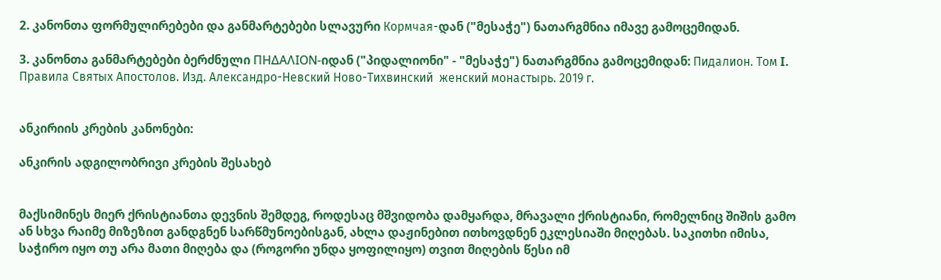2. კანონთა ფორმულირებები და განმარტებები სლავური Кормчая-დან ("მესაჭე") ნათარგმნია იმავე გამოცემიდან.

3. კანონთა განმარტებები ბერძნული ΠΗΔΑΛΙΟΝ-იდან ("პიდალიონი" - "მესაჭე") ნათარგმნია გამოცემიდან: Пидалион. Том I. Правила Святых Апостолов. Изд. Александро-Невский Ново-Тихвинский  женский монастырь. 2019 г.


ანკირიის კრების კანონები:

ანკირის ადგილობრივი კრების შესახებ


მაქსიმინეს მიერ ქრისტიანთა დევნის შემდეგ, როდესაც მშვიდობა დამყარდა, მრავალი ქრისტიანი, რომელნიც შიშის გამო ან სხვა რაიმე მიზეზით განდგნენ სარწმუნოებისგან, ახლა დაჟინებით ითხოვდნენ ეკლესიაში მიღებას. საკითხი იმისა, საჭირო იყო თუ არა მათი მიღება და (როგორი უნდა ყოფილიყო) თვით მიღების წესი იმ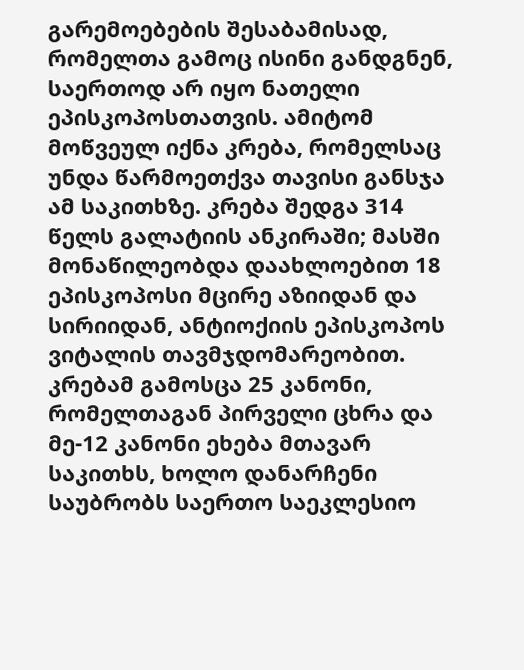გარემოებების შესაბამისად, რომელთა გამოც ისინი განდგნენ, საერთოდ არ იყო ნათელი ეპისკოპოსთათვის. ამიტომ მოწვეულ იქნა კრება, რომელსაც უნდა წარმოეთქვა თავისი განსჯა ამ საკითხზე. კრება შედგა 314 წელს გალატიის ანკირაში; მასში მონაწილეობდა დაახლოებით 18 ეპისკოპოსი მცირე აზიიდან და სირიიდან, ანტიოქიის ეპისკოპოს ვიტალის თავმჯდომარეობით. კრებამ გამოსცა 25 კანონი, რომელთაგან პირველი ცხრა და მე-12 კანონი ეხება მთავარ საკითხს, ხოლო დანარჩენი საუბრობს საერთო საეკლესიო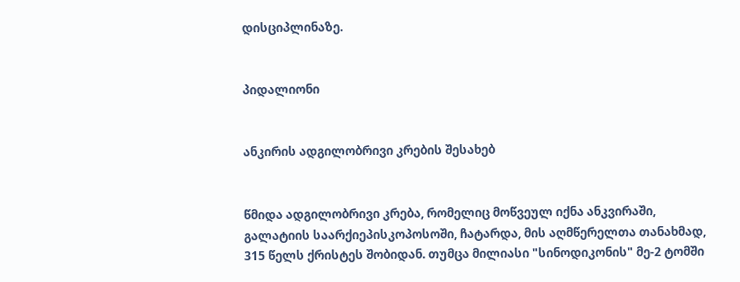დისციპლინაზე.


პიდალიონი


ანკირის ადგილობრივი კრების შესახებ


წმიდა ადგილობრივი კრება, რომელიც მოწვეულ იქნა ანკვირაში, გალატიის საარქიეპისკოპოსოში, ჩატარდა, მის აღმწერელთა თანახმად, 315 წელს ქრისტეს შობიდან. თუმცა მილიასი "სინოდიკონის" მე-2 ტომში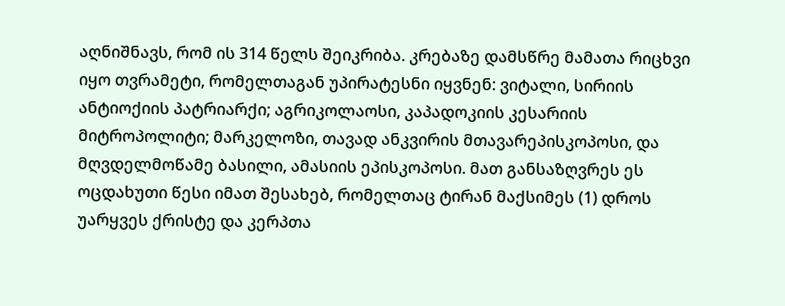აღნიშნავს, რომ ის 314 წელს შეიკრიბა. კრებაზე დამსწრე მამათა რიცხვი იყო თვრამეტი, რომელთაგან უპირატესნი იყვნენ: ვიტალი, სირიის ანტიოქიის პატრიარქი; აგრიკოლაოსი, კაპადოკიის კესარიის მიტროპოლიტი; მარკელოზი, თავად ანკვირის მთავარეპისკოპოსი, და მღვდელმოწამე ბასილი, ამასიის ეპისკოპოსი. მათ განსაზღვრეს ეს ოცდახუთი წესი იმათ შესახებ, რომელთაც ტირან მაქსიმეს (1) დროს უარყვეს ქრისტე და კერპთა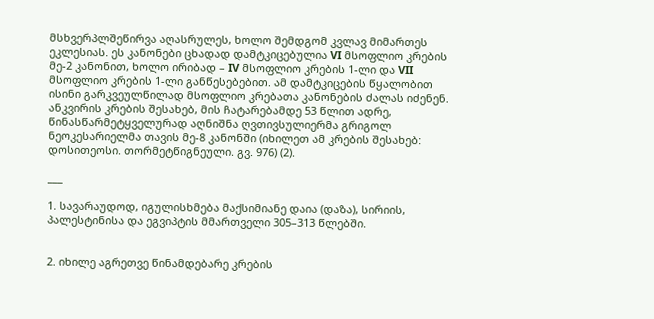მსხვერპლშეწირვა აღასრულეს, ხოლო შემდგომ კვლავ მიმართეს ეკლესიას. ეს კანონები ცხადად დამტკიცებულია VI მსოფლიო კრების მე-2 კანონით, ხოლო ირიბად – IV მსოფლიო კრების 1-ლი და VII მსოფლიო კრების 1-ლი განწესებებით. ამ დამტკიცების წყალობით ისინი გარკვეულწილად მსოფლიო კრებათა კანონების ძალას იძენენ. ანკვირის კრების შესახებ, მის ჩატარებამდე 53 წლით ადრე, წინასწარმეტყველურად აღნიშნა ღვთივსულიერმა გრიგოლ ნეოკესარიელმა თავის მე-8 კანონში (იხილეთ ამ კრების შესახებ: დოსითეოსი. თორმეტწიგნეული. გვ. 976) (2).

___

1. სავარაუდოდ, იგულისხმება მაქსიმიანე დაია (დაზა), სირიის, პალესტინისა და ეგვიპტის მმართველი 305–313 წლებში.


2. იხილე აგრეთვე წინამდებარე კრების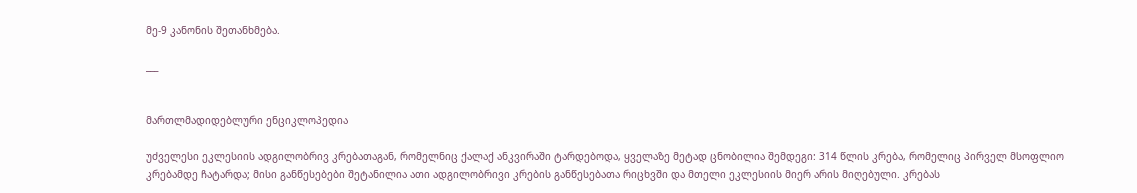მე-9 კანონის შეთანხმება.

___


მართლმადიდებლური ენციკლოპედია

უძველესი ეკლესიის ადგილობრივ კრებათაგან, რომელნიც ქალაქ ანკვირაში ტარდებოდა, ყველაზე მეტად ცნობილია შემდეგი: 314 წლის კრება, რომელიც პირველ მსოფლიო კრებამდე ჩატარდა; მისი განწესებები შეტანილია ათი ადგილობრივი კრების განწესებათა რიცხვში და მთელი ეკლესიის მიერ არის მიღებული. კრებას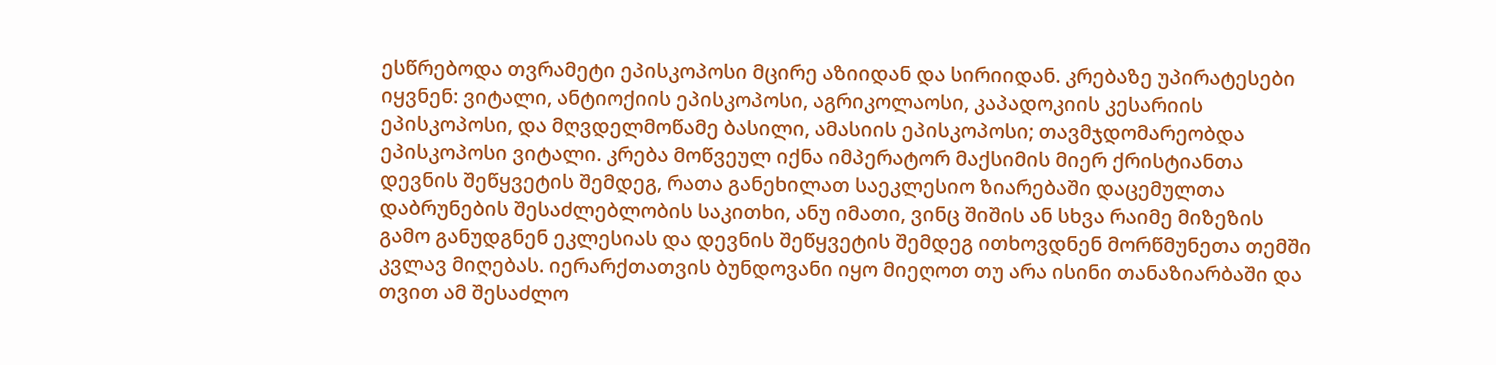ესწრებოდა თვრამეტი ეპისკოპოსი მცირე აზიიდან და სირიიდან. კრებაზე უპირატესები იყვნენ: ვიტალი, ანტიოქიის ეპისკოპოსი, აგრიკოლაოსი, კაპადოკიის კესარიის ეპისკოპოსი, და მღვდელმოწამე ბასილი, ამასიის ეპისკოპოსი; თავმჯდომარეობდა ეპისკოპოსი ვიტალი. კრება მოწვეულ იქნა იმპერატორ მაქსიმის მიერ ქრისტიანთა დევნის შეწყვეტის შემდეგ, რათა განეხილათ საეკლესიო ზიარებაში დაცემულთა დაბრუნების შესაძლებლობის საკითხი, ანუ იმათი, ვინც შიშის ან სხვა რაიმე მიზეზის გამო განუდგნენ ეკლესიას და დევნის შეწყვეტის შემდეგ ითხოვდნენ მორწმუნეთა თემში კვლავ მიღებას. იერარქთათვის ბუნდოვანი იყო მიეღოთ თუ არა ისინი თანაზიარბაში და თვით ამ შესაძლო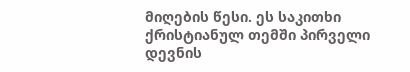მიღების წესი. ეს საკითხი ქრისტიანულ თემში პირველი დევნის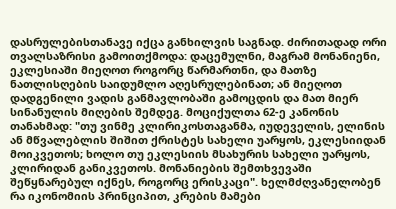დასრულებისთანავე იქცა განხილვის საგნად. ძირითადად ორი თვალსაზრისი გამოითქმოდა: დაცემულნი, მაგრამ მონანიენი, ეკლესიაში მიეღოთ როგორც წარმართნი, და მათზე ნათლისღების საიდუმლო აღესრულებინათ; ან მიეღოთ დადგენილი ვადის განმავლობაში გამოცდის და მათ მიერ სინანულის მიღების შემდეგ. მოციქულთა 62-ე კანონის თანახმად: "თუ ვინმე კლირიკოსთაგანმა, იუდეველის, ელინის ან მწვალებლის შიშით ქრისტეს სახელი უარყოს, ეკლესიიდან მოიკვეთოს; ხოლო თუ ეკლესიის მსახურის სახელი უარყოს, კლირიდან განიკვეთოს. მონანიების შემთხვევაში შეწყნარებულ იქნეს, როგორც ერისკაცი". ხელმძღვანელობენ რა იკონომიის პრინციპით, კრების მამები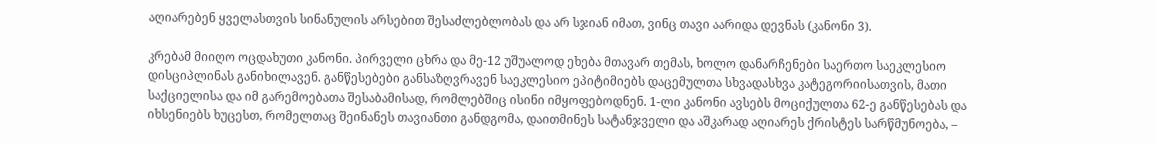აღიარებენ ყველასთვის სინანულის არსებით შესაძლებლობას და არ სჯიან იმათ, ვინც თავი აარიდა დევნას (კანონი 3).

კრებამ მიიღო ოცდახუთი კანონი. პირველი ცხრა და მე-12 უშუალოდ ეხება მთავარ თემას, ხოლო დანარჩენები საერთო საეკლესიო დისციპლინას განიხილავენ. განწესებები განსაზღვრავენ საეკლესიო ეპიტიმიებს დაცემულთა სხვადასხვა კატეგორიისათვის, მათი საქციელისა და იმ გარემოებათა შესაბამისად, რომლებშიც ისინი იმყოფებოდნენ. 1-ლი კანონი ავსებს მოციქულთა 62-ე განწესებას და იხსენიებს ხუცესთ, რომელთაც შეინანეს თავიანთი განდგომა, დაითმინეს სატანჯველი და აშკარად აღიარეს ქრისტეს სარწმუნოება, –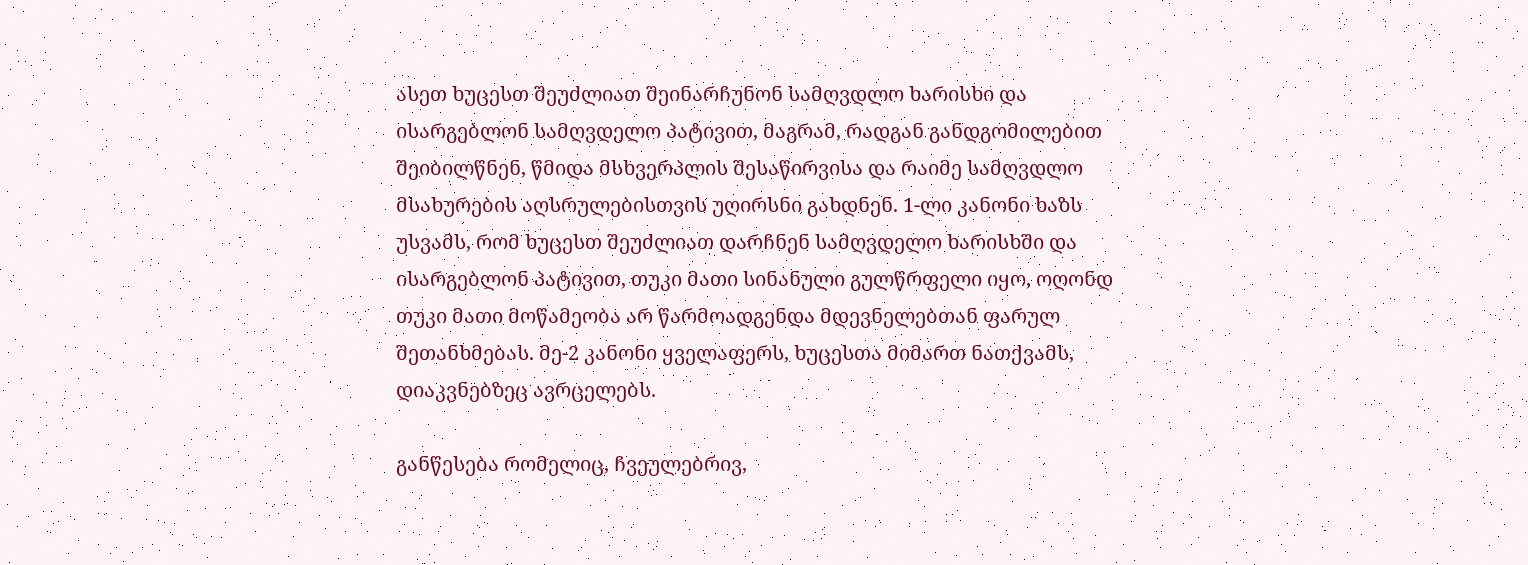ასეთ ხუცესთ შეუძლიათ შეინარჩუნონ სამღვდლო ხარისხი და ისარგებლონ სამღვდელო პატივით, მაგრამ, რადგან განდგომილებით შეიბილწნენ, წმიდა მსხვერპლის შესაწირვისა და რაიმე სამღვდლო მსახურების აღსრულებისთვის უღირსნი გახდნენ. 1-ლი კანონი ხაზს უსვამს, რომ ხუცესთ შეუძლიათ დარჩნენ სამღვდელო ხარისხში და ისარგებლონ პატივით, თუკი მათი სინანული გულწრფელი იყო, ოღონდ თუკი მათი მოწამეობა არ წარმოადგენდა მდევნელებთან ფარულ შეთანხმებას. მე-2 კანონი ყველაფერს, ხუცესთა მიმართ ნათქვამს, დიაკვნებზეც ავრცელებს.

განწესება რომელიც, ჩვეულებრივ,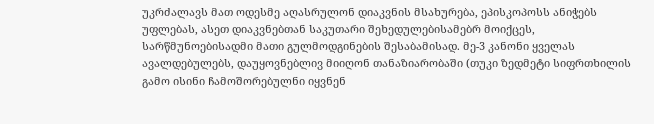უკრძალავს მათ ოდესმე აღასრულონ დიაკვნის მსახურება, ეპისკოპოსს ანიჭებს უფლებას, ასეთ დიაკვნებთან საკუთარი შეხედულებისამებრ მოიქცეს, სარწმუნოებისადმი მათი გულმოდგინების შესაბამისად. მე-3 კანონი ყველას ავალდებულებს, დაუყოვნებლივ მიიღონ თანაზიარობაში (თუკი ზედმეტი სიფრთხილის გამო ისინი ჩამოშორებულნი იყვნენ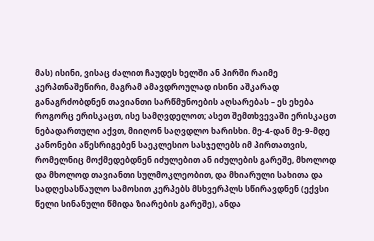მას) ისინი, ვისაც ძალით ჩაუდეს ხელში ან პირში რაიმე კერპთნაშეწირი, მაგრამ ამავდროულად ისინი აშკარად განაგრძობდნენ თავიანთი სარწმუნოების აღსარებას – ეს ეხება როგორც ერისკაცთ, ისე სამღვდელოთ; ასეთ შემთხვევაში ერისკაცთ ნებადართული აქვთ, მიიღონ საღვდლო ხარისხი. მე-4-დან მე-9-მდე კანონები აწესრიგებენ საეკლესიო სასჯელებს იმ პირთათვის, რომელნიც მოქმედებდნენ იძულებით ან იძულების გარეშე, მხოლოდ და მხოლოდ თავიანთი სულმოკლეობით, და მხიარული სახითა და სადღესასწაულო სამოსით კერპებს მსხვერპლს სწირავდნენ (ექვსი წელი სინანული წმიდა ზიარების გარეშე), ანდა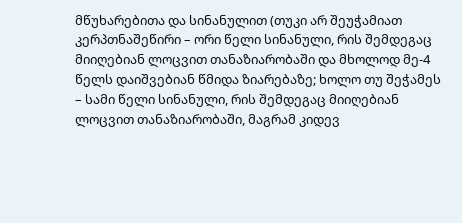მწუხარებითა და სინანულით (თუკი არ შეუჭამიათ კერპთნაშეწირი – ორი წელი სინანული, რის შემდეგაც მიიღებიან ლოცვით თანაზიარობაში და მხოლოდ მე-4 წელს დაიშვებიან წმიდა ზიარებაზე; ხოლო თუ შეჭამეს – სამი წელი სინანული, რის შემდეგაც მიიღებიან ლოცვით თანაზიარობაში, მაგრამ კიდევ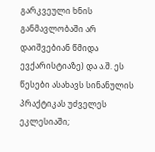გარკვეული ხნის განმავლობაში არ დაიშვებიან წმიდა ევქარისტიაზე) და ა.შ. ეს წესები ასახავს სინანულის პრაქტიკას უძველეს ეკლესიაში;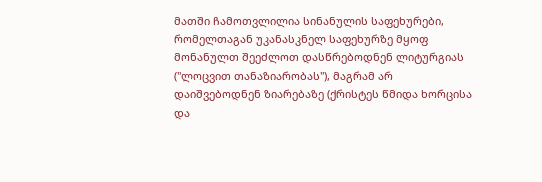მათში ჩამოთვლილია სინანულის საფეხურები, რომელთაგან უკანასკნელ საფეხურზე მყოფ მონანულთ შეეძლოთ დასწრებოდნენ ლიტურგიას ("ლოცვით თანაზიარობას"), მაგრამ არ დაიშვებოდნენ ზიარებაზე (ქრისტეს წმიდა ხორცისა და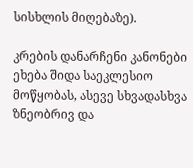სისხლის მიღებაზე).

კრების დანარჩენი კანონები ეხება შიდა საეკლესიო მოწყობას, ასევე სხვადასხვა ზნეობრივ და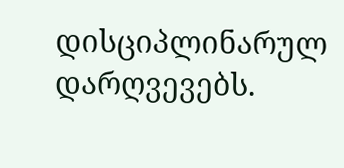დისციპლინარულ დარღვევებს.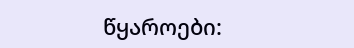წყაროები: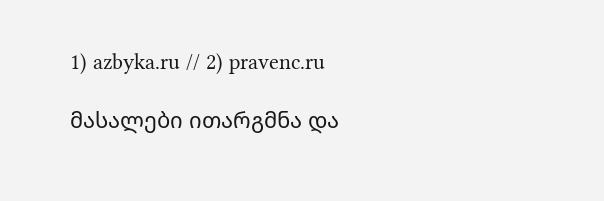1) azbyka.ru // 2) pravenc.ru

მასალები ითარგმნა და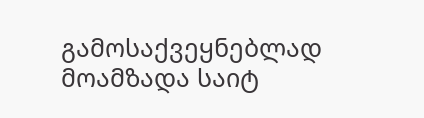გამოსაქვეყნებლად მოამზადა საიტ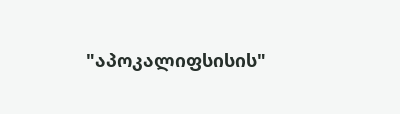"აპოკალიფსისის"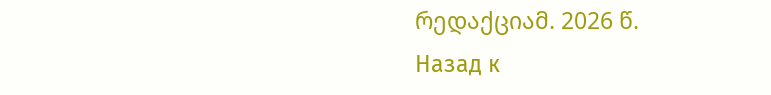რედაქციამ. 2026 წ.
Назад к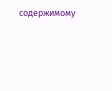содержимому